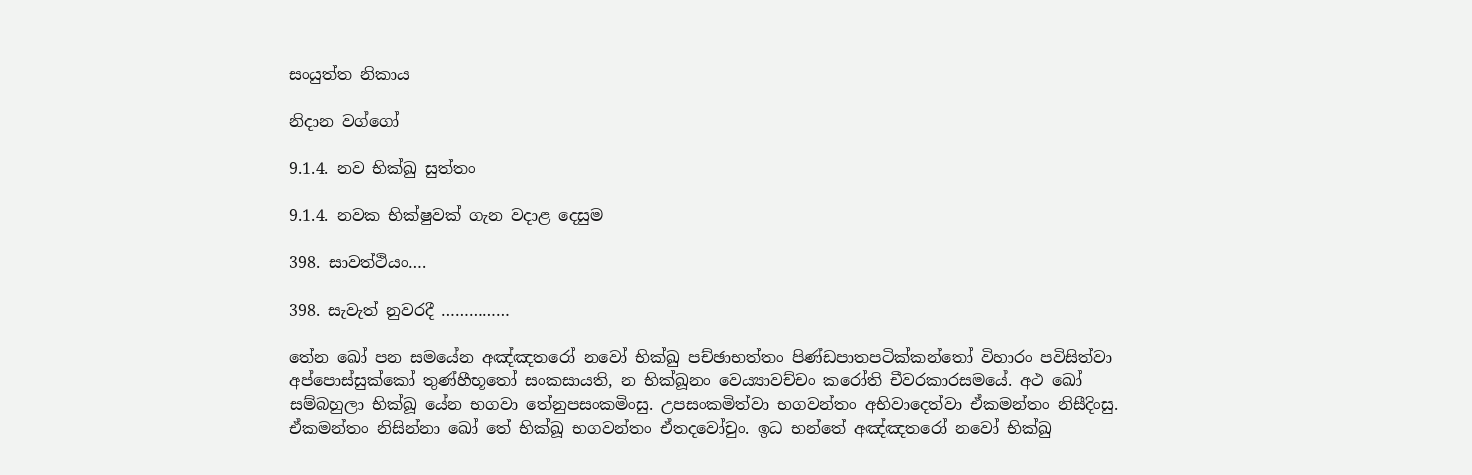සංයුත්ත නිකාය

නිදාන වග්ගෝ

9.1.4. නව භික්ඛු සුත්තං

9.1.4. නවක භික්ෂුවක් ගැන වදාළ දෙසුම

398. සාවත්‌ථියං….

398. සැවැත් නුවරදී ……………

තේන ඛෝ පන සමයේන අඤ්ඤතරෝ නවෝ භික්‌ඛු පච්‌ඡාභත්‌තං පිණ්‌ඩපාතපටික්‌කන්‌තෝ විහාරං පවිසිත්‌වා අප්‌පොස්‌සුක්‌කෝ තුණ්‌හීභූතෝ සංකසායති, න භික්‌ඛූනං වෙය්‍යාවච්‌චං කරෝති චීවරකාරසමයේ. අථ ඛෝ සම්‌බහුලා භික්‌ඛූ යේන භගවා තේනුපසංකමිංසු. උපසංකමිත්වා භගවන්‌තං අභිවාදෙත්‌වා ඒකමන්තං නිසීදිංසු. ඒකමන්තං නිසින්‌නා ඛෝ තේ භික්‌ඛූ භගවන්‌තං ඒතදවෝචුං. ඉධ භන්තේ අඤ්ඤතරෝ නවෝ භික්‌ඛු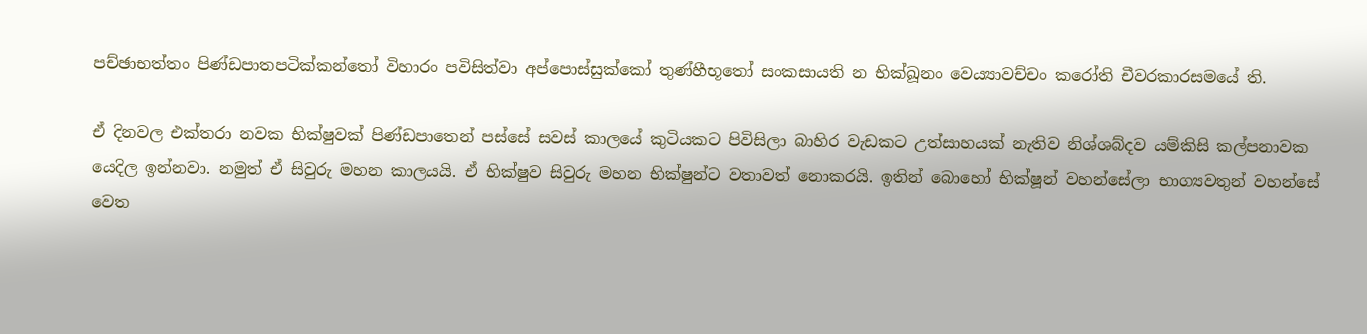පච්‌ඡාභත්‌තං පිණ්‌ඩපාතපටික්‌කන්‌තෝ විහාරං පවිසිත්‌වා අප්‌පොස්‌සුක්‌කෝ තුණ්‌හීභූතෝ සංකසායති න භික්‌ඛූනං වෙය්‍යාවච්‌චං කරෝති චීවරකාරසමයේ ති.

ඒ දිනවල එක්තරා නවක භික්ෂුවක් පිණ්ඩපාතෙන් පස්සේ සවස් කාලයේ කුටියකට පිවිසිලා බාහිර වැඩකට උත්සාහයක් නැතිව නිශ්ශබ්දව යම්කිසි කල්පනාවක යෙදිල ඉන්නවා. නමුත් ඒ සිවුරු මහන කාලයයි. ඒ භික්ෂුව සිවුරු මහන භික්ෂුන්ට වතාවත් නොකරයි. ඉතින් බොහෝ භික්ෂූන් වහන්සේලා භාග්‍යවතුන් වහන්සේ වෙත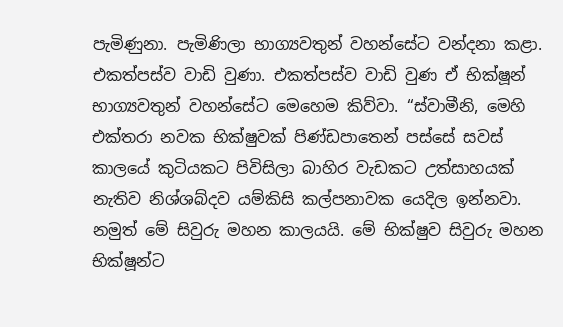පැමිණුනා. පැමිණිලා භාග්‍යවතුන් වහන්සේට වන්දනා කළා. එකත්පස්ව වාඩි වුණා. එකත්පස්ව වාඩි වුණ ඒ භික්ෂූන් භාග්‍යවතුන් වහන්සේට මෙහෙම කිව්වා. “ස්වාමීනි, මෙහි එක්තරා නවක භික්ෂුවක් පිණ්ඩපාතෙන් පස්සේ සවස් කාලයේ කුටියකට පිවිසිලා බාහිර වැඩකට උත්සාහයක් නැතිව නිශ්ශබ්දව යම්කිසි කල්පනාවක යෙදිල ඉන්නවා. නමුත් මේ සිවුරු මහන කාලයයි. මේ භික්ෂුව සිවුරු මහන භික්ෂූන්ට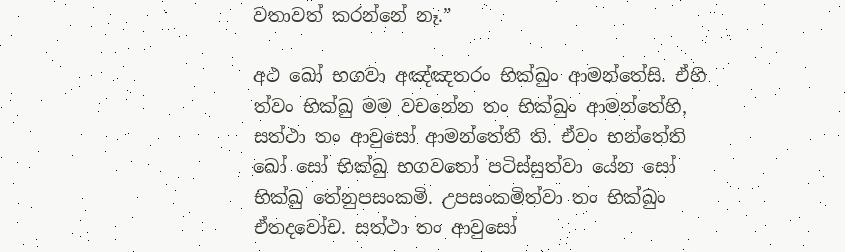වතාවත් කරන්නේ නෑ.”

අථ ඛෝ භගවා අඤ්‌ඤතරං භික්‌ඛුං ආමන්තේසි. ඒහි ත්‌වං භික්‌ඛු මම වචනේන තං භික්‌ඛුං ආමන්‌තේහි, සත්‌ථා තං ආවුසෝ ආමන්‌තේතී ති. ඒවං භන්තේති ඛෝ සෝ භික්‌ඛු භගවතෝ පටිස්‌සුත්‌වා යේන සෝ භික්‌ඛු තේනුපසංකමි. උපසංකමිත්වා තං භික්‌ඛුං ඒතදවෝච. සත්‌ථා තං ආවුසෝ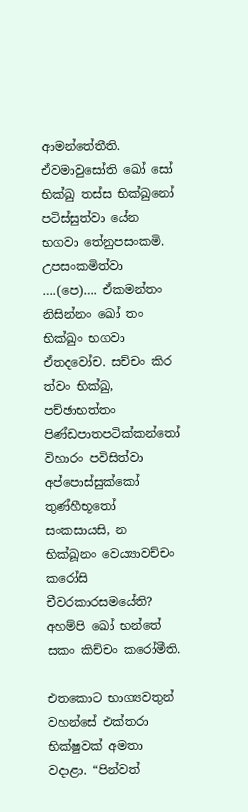ආමන්‌තේතීති. ඒවමාවුසෝති ඛෝ සෝ භික්‌ඛු තස්‌ස භික්‌ඛුනෝ පටිස්‌සුත්‌වා යේන භගවා තේනුපසංකමි. උපසංකමිත්වා ….(පෙ)…. ඒකමන්තං නිසින්‌නං ඛෝ තං භික්‌ඛුං භගවා ඒතදවෝච. සච්‌චං කිර ත්‌වං භික්‌ඛු, පච්‌ඡාභත්‌තං පිණ්‌ඩපාතපටික්‌කන්‌තෝ විහාරං පවිසිත්‌වා අප්‌පොස්‌සුක්‌කෝ තුණ්‌හීභූතෝ සංකසායසි, න භික්‌ඛූනං වෙය්‍යාවච්‌චං කරෝසි චීවරකාරසමයේති? අහම්‌පි ඛෝ භන්තේ සකං කිච්‌චං කරෝමීති.

එතකොට භාග්‍යවතුන් වහන්සේ එක්තරා භික්ෂුවක් අමතා වදාළා. “පින්වත්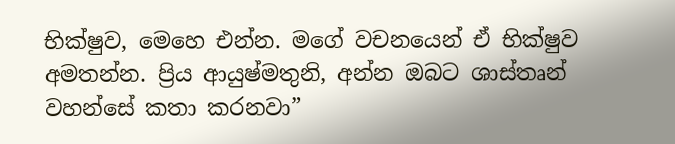භික්ෂුව, මෙහෙ එන්න. මගේ වචනයෙන් ඒ භික්ෂුව අමතන්න. ප්‍රිය ආයුෂ්මතුනි, අන්න ඔබට ශාස්තෘන් වහන්සේ කතා කරනවා”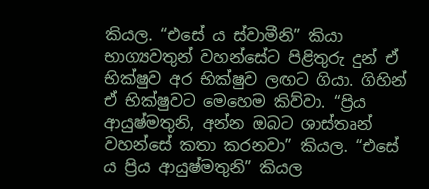කියල. “එසේ ය ස්වාමීනි” කියා භාග්‍යවතුන් වහන්සේට පිළිතුරු දුන් ඒ භික්ෂුව අර භික්ෂුව ලඟට ගියා. ගිහින් ඒ භික්ෂුවට මෙහෙම කිව්වා. “ප්‍රිය ආයුෂ්මතුනි, අන්න ඔබට ශාස්තෘන් වහන්සේ කතා කරනවා” කියල. “එසේ ය ප්‍රිය ආයුෂ්මතුනි” කියල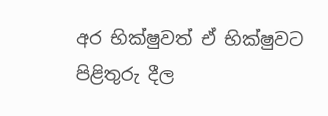අර භික්ෂුවත් ඒ භික්ෂුවට පිළිතුරු දීල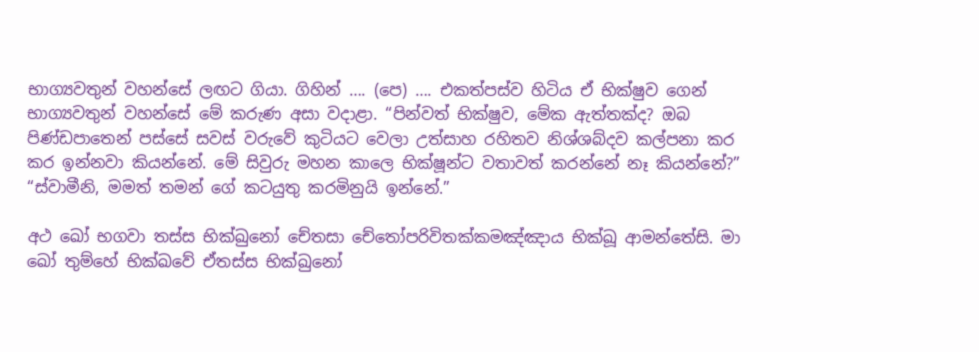භාග්‍යවතුන් වහන්සේ ලඟට ගියා. ගිහින් …. (පෙ) …. එකත්පස්ව හිටිය ඒ භික්ෂුව ගෙන් භාග්‍යවතුන් වහන්සේ මේ කරුණ අසා වදාළා. “පින්වත් භික්ෂුව, මේක ඇත්තක්ද? ඔබ පිණ්ඩපාතෙන් පස්සේ සවස් වරුවේ කුටියට වෙලා උත්සාහ රහිතව නිශ්ශබ්දව කල්පනා කර කර ඉන්නවා කියන්නේ. මේ සිවුරු මහන කාලෙ භික්ෂූන්ට වතාවත් කරන්නේ නෑ කියන්නේ?” “ස්වාමීනි, මමත් තමන් ගේ කටයුතු කරමිනුයි ඉන්නේ.”

අථ ඛෝ භගවා තස්‌ස භික්‌ඛුනෝ චේතසා චේතෝපරිවිතක්‌කමඤ්‌ඤාය භික්‌ඛූ ආමන්තේසි. මා ඛෝ තුම්හේ භික්ඛවේ ඒතස්ස භික්‌ඛුනෝ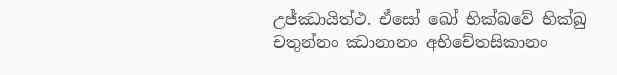උජ්‌ඣායිත්‌ථ. ඒසෝ ඛෝ භික්ඛවේ භික්‌ඛු චතුන්‌නං ඣානානං අභිචේතසිකානං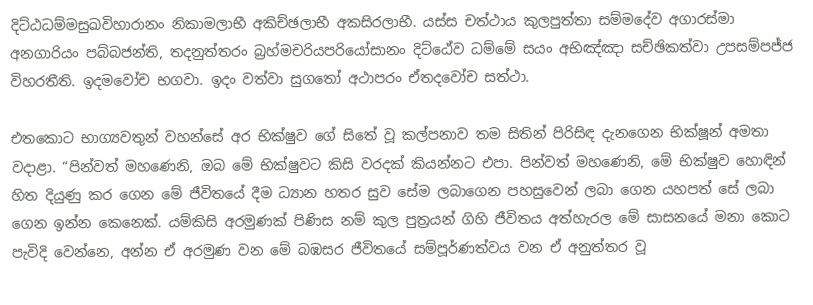දිට්‌ඨධම්‌මසුඛවිහාරානං නිකාමලාභී අකිච්‌ඡලාභී අකසිරලාභී. යස්‌ස චත්‌ථාය කුලපුත්‌තා සම්‌මදේව අගාරස්‌මා අනගාරියං පබ්‌බජන්‌ති, තදනුත්‌තරං බ්‍රහ්‌මචරියපරියෝසානං දිට්ඨේව ධම්මේ සයං අභිඤ්‌ඤා සච්‌ඡිකත්‌වා උපසම්‌පජ්‌ජ විහරතීති. ඉදමවෝච භගවා. ඉදං වත්‌වා සුගතෝ අථාපරං ඒතදවෝච සත්‌ථා.

එතකොට භාග්‍යවතුන් වහන්සේ අර භික්ෂුව ගේ සිතේ වූ කල්පනාව තම සිතින් පිරිසිඳ දැනගෙන භික්ෂූන් අමතා වදාළා. “පින්වත් මහණෙනි, ඔබ මේ භික්ෂුවට කිසි වරදක් කියන්නට එපා. පින්වත් මහණෙනි, මේ භික්ෂුව හොඳින් හිත දියුණු කර ගෙන මේ ජීවිතයේ දීම ධ්‍යාන හතර සුව සේම ලබාගෙන පහසුවෙන් ලබා ගෙන යහපත් සේ ලබා ගෙන ඉන්න කෙනෙක්. යම්කිසි අරමුණක් පිණිස නම් කුල පුත්‍රයන් ගිහි ජීවිතය අත්හැරල මේ සාසනයේ මනා කොට පැවිදි වෙන්නෙ, අන්න ඒ අරමුණ වන මේ බඹසර ජීවිතයේ සම්පූර්ණත්වය වන ඒ අනුත්තර වූ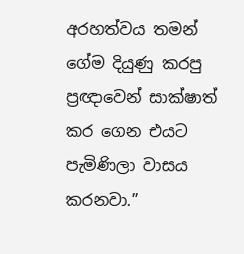අරහත්වය තමන් ගේම දියුණු කරපු ප්‍රඥාවෙන් සාක්ෂාත් කර ගෙන එයට පැමිණිලා වාසය කරනවා.”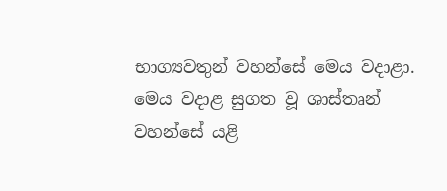භාග්‍යවතුන් වහන්සේ මෙය වදාළා. මෙය වදාළ සුගත වූ ශාස්තෘන් වහන්සේ යළි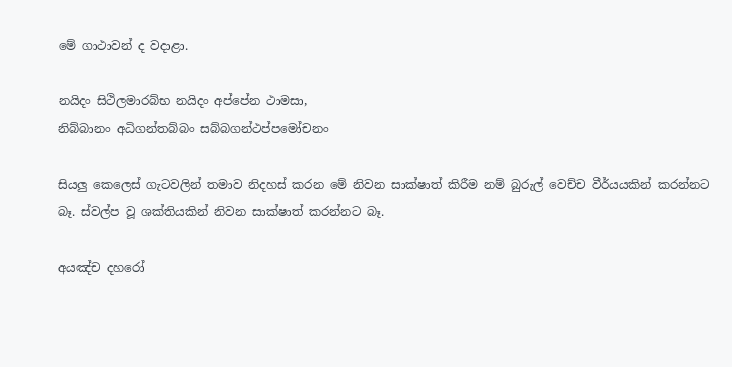මේ ගාථාවන් ද වදාළා.

නයිදං සිථිලමාරබ්‌භ නයිදං අප්‌පේන ථාමසා,
නිබ්‌බානං අධිගන්‌තබ්‌බං සබ්‌බගන්ථප්‌පමෝචනං

සියලු කෙලෙස් ගැටවලින් තමාව නිදහස් කරන මේ නිවන සාක්ෂාත් කිරීම නම් බුරුල් වෙච්ච වීර්යයකින් කරන්නට බෑ. ස්වල්ප වූ ශක්තියකින් නිවන සාක්ෂාත් කරන්නට බෑ.

අයඤ්‌ච දහරෝ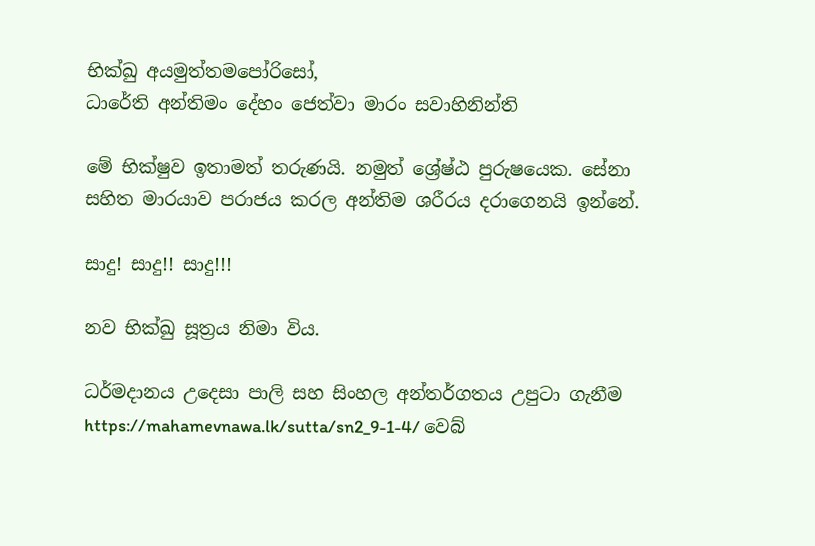භික්‌ඛු අයමුත්‌තමපෝරිසෝ,
ධාරේති අන්‌තිමං දේහං ජෙත්‌වා මාරං සවාහිනින්‌ති

මේ භික්ෂුව ඉතාමත් තරුණයි. නමුත් ශ්‍රේෂ්ඨ පුරුෂයෙක. සේනා සහිත මාරයාව පරාජය කරල අන්තිම ශරීරය දරාගෙනයි ඉන්නේ.

සාදු! සාදු!! සාදු!!!

නව භික්ඛු සූත්‍රය නිමා විය.

ධර්මදානය උදෙසා පාලි සහ සිංහල අන්තර්ගතය උපුටා ගැනීම https://mahamevnawa.lk/sutta/sn2_9-1-4/ වෙබ්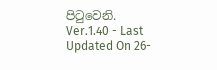පිටුවෙනි.
Ver.1.40 - Last Updated On 26-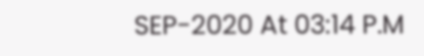SEP-2020 At 03:14 P.M